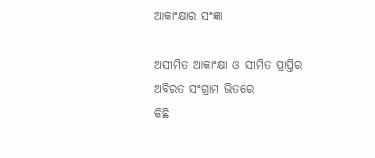ଆକାଂକ୍ଷାର ସଂଜ୍ଞା

ଅସୀମିତ ଆକାଂକ୍ଷା ଓ ସୀମିତ ପ୍ରାପ୍ତିର
ଅବିରତ ସଂଗ୍ରାମ ଭିତରେ
କିଛି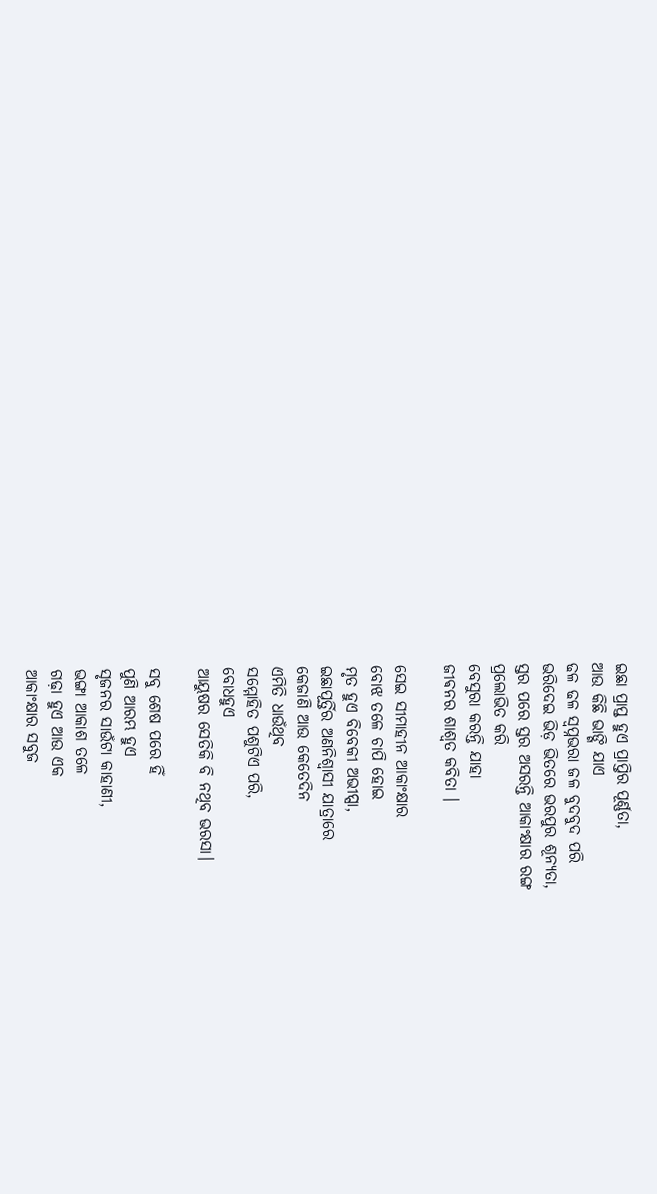ଇଛା ପ୍ରାପ୍ତ ହୁଏ ପ୍ରାପ୍ତିର ପୂର୍ଣ୍ଣତା,
ଆଉ କିଛି ଭାଙ୍ଗି ଯାଏ
ଢଳ ଢଳ ସ୍ଵପ୍ନଭରା ଜଳ ବୁଦବୁଦ ପରି
ଭରିଦେଇ ଭିଡ଼ ଭିତରେ ଭରପୁର ଶୂନ୍ୟତା,
ସ୍ତର ପରେ ସ୍ତର ଅସରନ୍ତି ଆକାଂକ୍ଷାର ରଙ୍ଗ
ପ୍ରଲୋଭିତ କରି
ବେସୁରା କରନ୍ତି ଯାହା
ଜୀଵନର ଶାଶ୍ୱତ କବିତା ।

ସେଇ ସୀମାହୀନ ଆକାଂକ୍ଷାର
ବୋଝ ତଳେ ଚାପି ହୋଇ
ମୃତ ହୁଏ ବିବେକୀ ଅଭୀପ୍ସା,
ଇଛାପୂର୍ତ୍ତିର ଅଣନିଶ୍ୱାସୀ ଯାତ୍ରାରେ
କେଜାଣି ଆଉ କେତେଦିନ
ଏମିତି ଧାଉଁଥିବ
ସମ୍ମୋହିତ ପଶୁଟିଏ ପରି,
ବୋଧହୁଏ
ଆୟୁଷର ସେତିକି ବି ନଥିବ ଭରସା।

ସବୁ ଶେଷ ପରେ ହିଁ
ପୁଣି ଆରମ୍ଭ ହୁଏ
ସୃଜନର ସାଉଁଟା କାହାଣୀ,
ଭଙ୍ଗା ଆକାଶ ତଳେ
ଗଢ଼ା ହୁଏ ଆଉ ଏକ
ଆକାଂକ୍ଷାର ସବୁଜ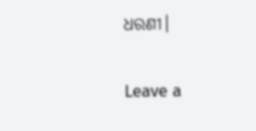ଧରଣୀ।

Leave a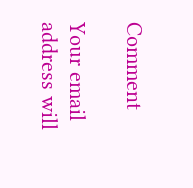Comment

Your email address will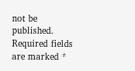not be published. Required fields are marked *